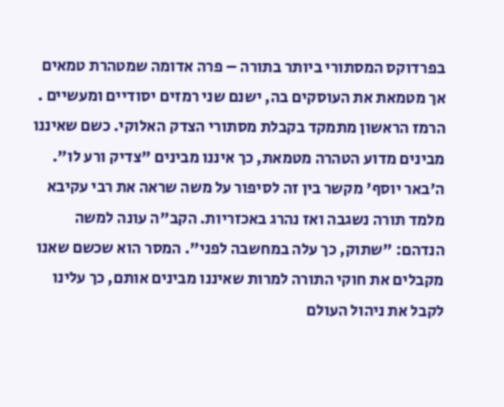בפרדוקס המסתורי ביותר בתורה – פרה אדומה שמטהרת טמאים אך מטמאת את העוסקים בה, ישנם שני רמזים יסודיים ומעשיים . הרמז הראשון מתמקד בקבלת מסתורי הצדק האלוקי. כשם שאיננו מבינים מדוע הטהרה מטמאת, כך איננו מבינים "צדיק ורע לו". ה'באר יוסף' מקשר בין זה לסיפור על משה שראה את רבי עקיבא מלמד תורה נשגבה ואז נהרג באכזריות. הקב"ה עונה למשה הנדהם: "שתוק, כך עלה במחשבה לפני". המסר הוא שכשם שאנו מקבלים את חוקי התורה למרות שאיננו מבינים אותם, כך עלינו לקבל את ניהול העולם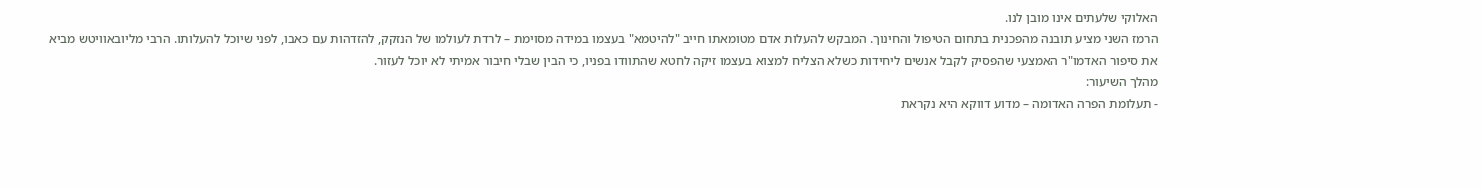האלוקי שלעתים אינו מובן לנו.
הרמז השני מציע תובנה מהפכנית בתחום הטיפול והחינוך. המבקש להעלות אדם מטומאתו חייב "להיטמא" בעצמו במידה מסוימת – לרדת לעולמו של הנזקק, להזדהות עם כאבו, לפני שיוכל להעלותו. הרבי מליובאוויטש מביא את סיפור האדמו"ר האמצעי שהפסיק לקבל אנשים ליחידות כשלא הצליח למצוא בעצמו זיקה לחטא שהתוודו בפניו, כי הבין שבלי חיבור אמיתי לא יוכל לעזור.
מהלך השיעור:
- תעלומת הפרה האדומה – מדוע דווקא היא נקראת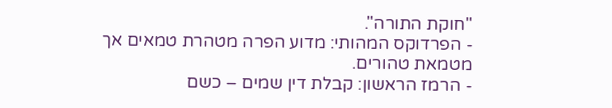"חוקת התורה".
- הפרדוקס המהותי: מדוע הפרה מטהרת טמאים אך מטמאת טהורים.
- הרמז הראשון: קבלת דין שמים – כשם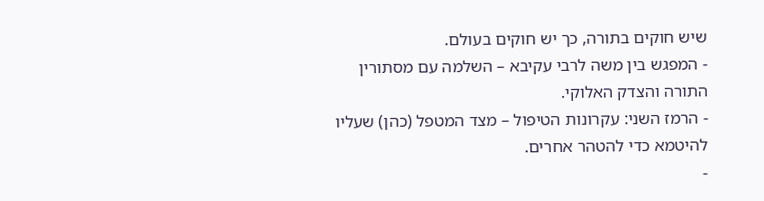שיש חוקים בתורה, כך יש חוקים בעולם.
- המפגש בין משה לרבי עקיבא – השלמה עם מסתורין התורה והצדק האלוקי.
- הרמז השני: עקרונות הטיפול – מצד המטפל (כהן) שעליו להיטמא כדי להטהר אחרים.
-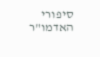סיפורי האדמו"ר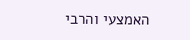האמצעי והרבי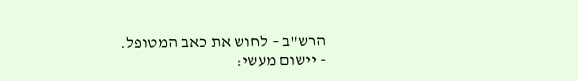הרש"ב – לחוש את כאב המטופל.
- יישום מעשי: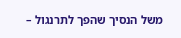משל הנסיך שהפך לתרנגול –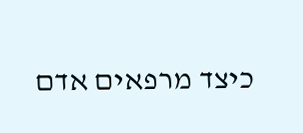כיצד מרפאים אדם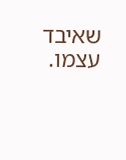שאיבד עצמו.